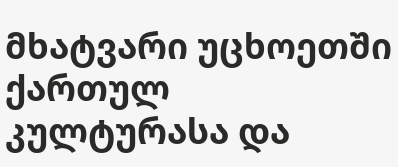მხატვარი უცხოეთში ქართულ კულტურასა და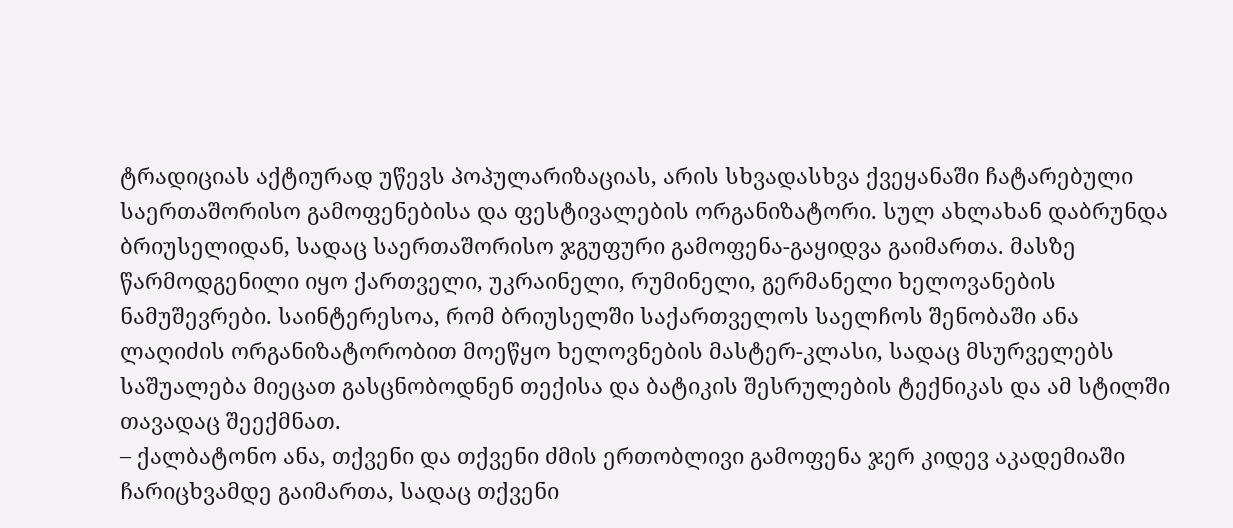ტრადიციას აქტიურად უწევს პოპულარიზაციას, არის სხვადასხვა ქვეყანაში ჩატარებული საერთაშორისო გამოფენებისა და ფესტივალების ორგანიზატორი. სულ ახლახან დაბრუნდა ბრიუსელიდან, სადაც საერთაშორისო ჯგუფური გამოფენა-გაყიდვა გაიმართა. მასზე წარმოდგენილი იყო ქართველი, უკრაინელი, რუმინელი, გერმანელი ხელოვანების ნამუშევრები. საინტერესოა, რომ ბრიუსელში საქართველოს საელჩოს შენობაში ანა ლაღიძის ორგანიზატორობით მოეწყო ხელოვნების მასტერ-კლასი, სადაც მსურველებს საშუალება მიეცათ გასცნობოდნენ თექისა და ბატიკის შესრულების ტექნიკას და ამ სტილში თავადაც შეექმნათ.
– ქალბატონო ანა, თქვენი და თქვენი ძმის ერთობლივი გამოფენა ჯერ კიდევ აკადემიაში ჩარიცხვამდე გაიმართა, სადაც თქვენი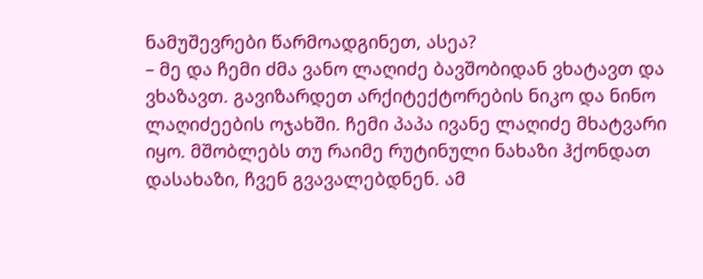ნამუშევრები წარმოადგინეთ, ასეა?
– მე და ჩემი ძმა ვანო ლაღიძე ბავშობიდან ვხატავთ და ვხაზავთ. გავიზარდეთ არქიტექტორების ნიკო და ნინო ლაღიძეების ოჯახში. ჩემი პაპა ივანე ლაღიძე მხატვარი იყო. მშობლებს თუ რაიმე რუტინული ნახაზი ჰქონდათ დასახაზი, ჩვენ გვავალებდნენ. ამ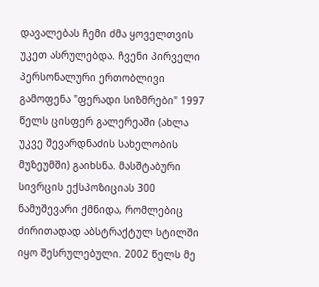დავალებას ჩემი ძმა ყოველთვის უკეთ ასრულებდა. ჩვენი პირველი პერსონალური ერთობლივი გამოფენა "ფერადი სიზმრები" 1997 წელს ცისფერ გალერეაში (ახლა უკვე შევარდნაძის სახელობის მუზეუმში) გაიხსნა. მასშტაბური სივრცის ექსპოზიციას 300 ნამუშევარი ქმნიდა, რომლებიც ძირითადად აბსტრაქტულ სტილში იყო შესრულებული. 2002 წელს მე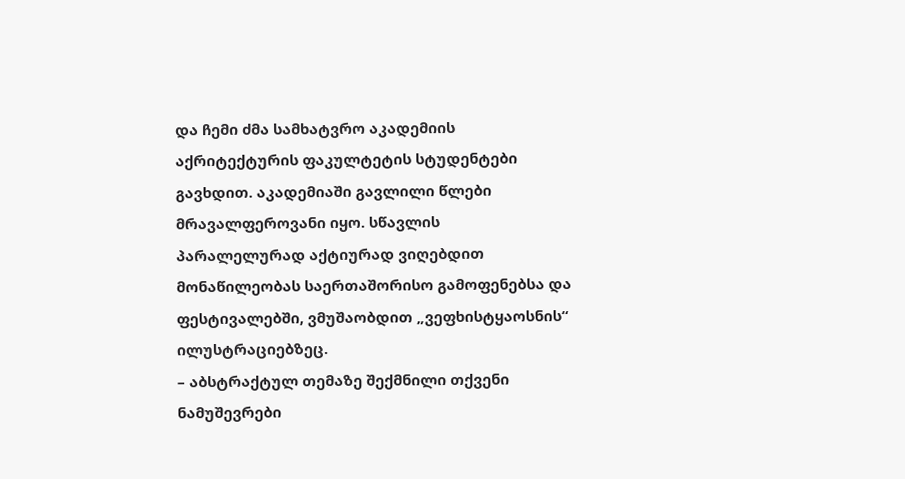და ჩემი ძმა სამხატვრო აკადემიის აქრიტექტურის ფაკულტეტის სტუდენტები გავხდით. აკადემიაში გავლილი წლები მრავალფეროვანი იყო. სწავლის პარალელურად აქტიურად ვიღებდით მონაწილეობას საერთაშორისო გამოფენებსა და ფესტივალებში, ვმუშაობდით „ვეფხისტყაოსნის“ ილუსტრაციებზეც.
– აბსტრაქტულ თემაზე შექმნილი თქვენი ნამუშევრები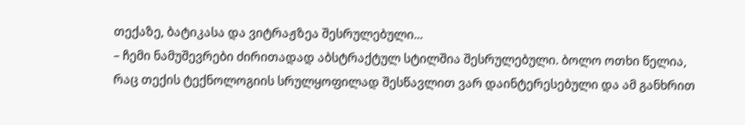თექაზე, ბატიკასა და ვიტრაჟზეა შესრულებული...
– ჩემი ნამუშევრები ძირითადად აბსტრაქტულ სტილშია შესრულებული. ბოლო ოთხი წელია, რაც თექის ტექნოლოგიის სრულყოფილად შესწავლით ვარ დაინტერესებული და ამ განხრით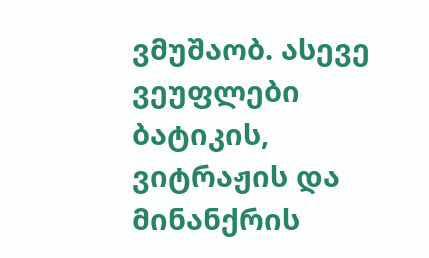ვმუშაობ. ასევე ვეუფლები ბატიკის, ვიტრაჟის და მინანქრის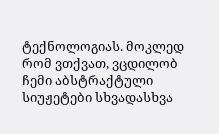ტექნოლოგიას. მოკლედ რომ ვთქვათ, ვცდილობ ჩემი აბსტრაქტული სიუჟეტები სხვადასხვა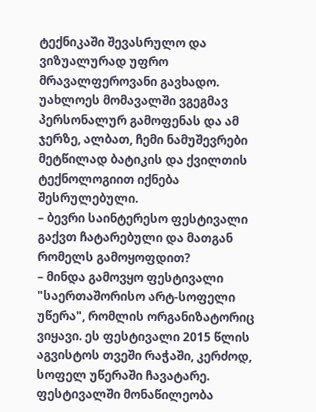ტექნიკაში შევასრულო და ვიზუალურად უფრო მრავალფეროვანი გავხადო. უახლოეს მომავალში ვგეგმავ პერსონალურ გამოფენას და ამ ჯერზე, ალბათ, ჩემი ნამუშევრები მეტწილად ბატიკის და ქვილთის ტექნოლოგიით იქნება შესრულებული.
– ბევრი საინტერესო ფესტივალი გაქვთ ჩატარებული და მათგან რომელს გამოყოფდით?
– მინდა გამოვყო ფესტივალი "საერთაშორისო არტ-სოფელი უწერა", რომლის ორგანიზატორიც ვიყავი. ეს ფესტივალი 2015 წლის აგვისტოს თვეში რაჭაში, კერძოდ, სოფელ უწერაში ჩავატარე. ფესტივალში მონაწილეობა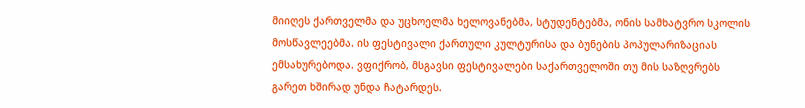მიიღეს ქართველმა და უცხოელმა ხელოვანებმა, სტუდენტებმა, ონის სამხატვრო სკოლის მოსწავლეებმა. ის ფესტივალი ქართული კულტურისა და ბუნების პოპულარიზაციას ემსახურებოდა. ვფიქრობ, მსგავსი ფესტივალები საქართველოში თუ მის საზღვრებს გარეთ ხშირად უნდა ჩატარდეს.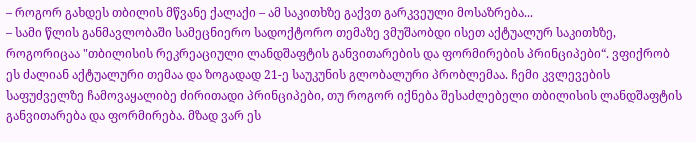– როგორ გახდეს თბილის მწვანე ქალაქი – ამ საკითხზე გაქვთ გარკვეული მოსაზრება...
– სამი წლის განმავლობაში სამეცნიერო სადოქტორო თემაზე ვმუშაობდი ისეთ აქტუალურ საკითხზე, როგორიცაა "თბილისის რეკრეაციული ლანდშაფტის განვითარების და ფორმირების პრინციპები“. ვფიქრობ ეს ძალიან აქტუალური თემაა და ზოგადად 21-ე საუკუნის გლობალური პრობლემაა. ჩემი კვლევების საფუძველზე ჩამოვაყალიბე ძირითადი პრინციპები, თუ როგორ იქნება შესაძლებელი თბილისის ლანდშაფტის განვითარება და ფორმირება. მზად ვარ ეს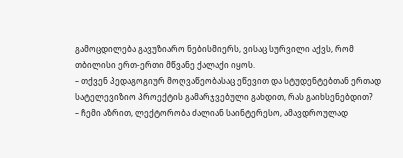გამოცდილება გავუზიარო ნებისმიერს, ვისაც სურვილი აქვს, რომ თბილისი ერთ-ერთი მწვანე ქალაქი იყოს.
– თქვენ პედაგოგიურ მოღვაწეობასაც ეწევით და სტუდენტებთან ერთად სატელევიზიო პროექტის გამარჯვებული გახდით, რას გაიხსენებდით?
– ჩემი აზრით, ლექტორობა ძალიან საინტერესო, ამავდროულად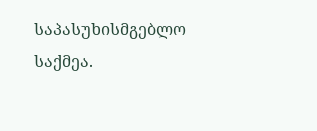საპასუხისმგებლო საქმეა.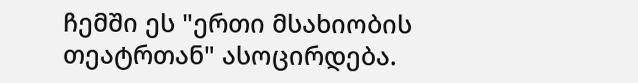ჩემში ეს "ერთი მსახიობის თეატრთან" ასოცირდება.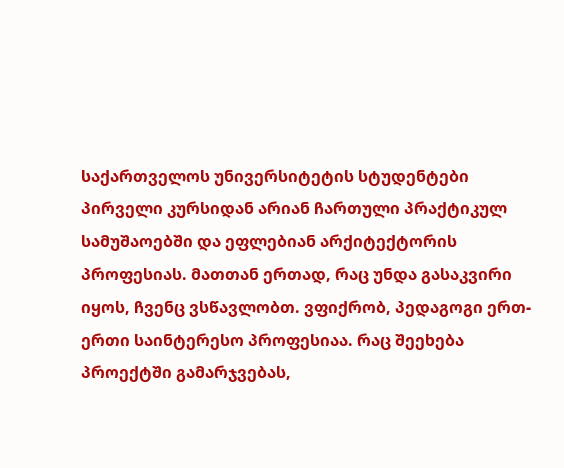საქართველოს უნივერსიტეტის სტუდენტები პირველი კურსიდან არიან ჩართული პრაქტიკულ სამუშაოებში და ეფლებიან არქიტექტორის პროფესიას. მათთან ერთად, რაც უნდა გასაკვირი იყოს, ჩვენც ვსწავლობთ. ვფიქრობ, პედაგოგი ერთ-ერთი საინტერესო პროფესიაა. რაც შეეხება პროექტში გამარჯვებას,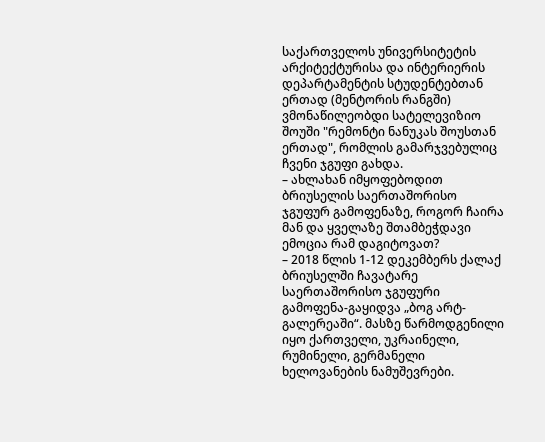საქართველოს უნივერსიტეტის არქიტექტურისა და ინტერიერის დეპარტამენტის სტუდენტებთან ერთად (მენტორის რანგში) ვმონაწილეობდი სატელევიზიო შოუში "რემონტი ნანუკას შოუსთან ერთად", რომლის გამარჯვებულიც ჩვენი ჯგუფი გახდა.
– ახლახან იმყოფებოდით ბრიუსელის საერთაშორისო ჯგუფურ გამოფენაზე, როგორ ჩაირა მან და ყველაზე შთამბეჭდავი ემოცია რამ დაგიტოვათ?
– 2018 წლის 1-12 დეკემბერს ქალაქ ბრიუსელში ჩავატარე საერთაშორისო ჯგუფური გამოფენა-გაყიდვა „ბოგ არტ-გალერეაში“. მასზე წარმოდგენილი იყო ქართველი, უკრაინელი, რუმინელი, გერმანელი ხელოვანების ნამუშევრები.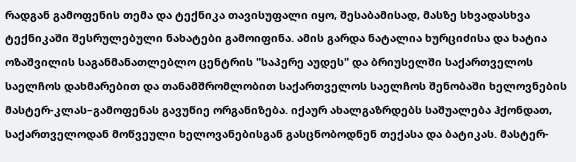რადგან გამოფენის თემა და ტექნიკა თავისუფალი იყო, შესაბამისად, მასზე სხვადასხვა ტექნიკაში შესრულებული ნახატები გამოიფინა. ამის გარდა ნატალია ხურციძისა და ხატია ოზაშვილის საგანმანათლებლო ცენტრის "საპერე აუდეს" და ბრიუსელში საქართველოს საელჩოს დახმარებით და თანამშრომლობით საქართველოს საელჩოს შენობაში ხელოვნების მასტერ-კლას–გამოფენას გავუწიე ორგანიზება. იქაურ ახალგაზრდებს საშუალება ჰქონდათ, საქართველოდან მოწვეული ხელოვანებისგან გასცნობოდნენ თექასა და ბატიკას. მასტერ-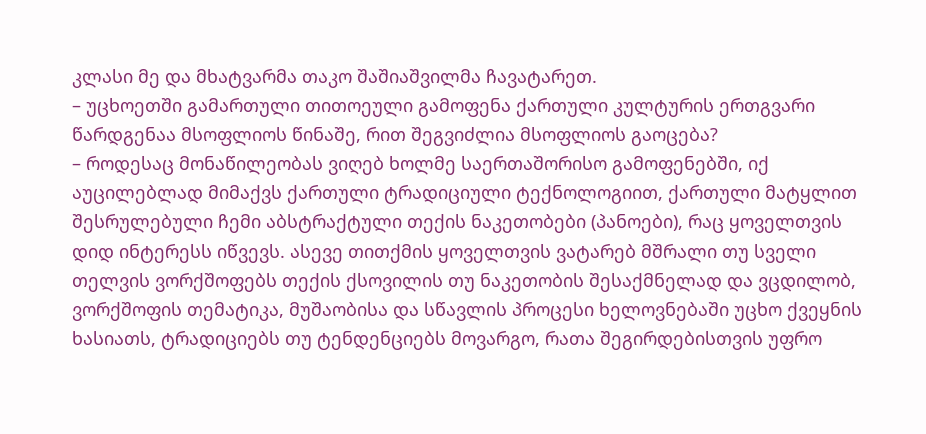კლასი მე და მხატვარმა თაკო შაშიაშვილმა ჩავატარეთ.
– უცხოეთში გამართული თითოეული გამოფენა ქართული კულტურის ერთგვარი წარდგენაა მსოფლიოს წინაშე, რით შეგვიძლია მსოფლიოს გაოცება?
– როდესაც მონაწილეობას ვიღებ ხოლმე საერთაშორისო გამოფენებში, იქ აუცილებლად მიმაქვს ქართული ტრადიციული ტექნოლოგიით, ქართული მატყლით შესრულებული ჩემი აბსტრაქტული თექის ნაკეთობები (პანოები), რაც ყოველთვის დიდ ინტერესს იწვევს. ასევე თითქმის ყოველთვის ვატარებ მშრალი თუ სველი თელვის ვორქშოფებს თექის ქსოვილის თუ ნაკეთობის შესაქმნელად და ვცდილობ, ვორქშოფის თემატიკა, მუშაობისა და სწავლის პროცესი ხელოვნებაში უცხო ქვეყნის ხასიათს, ტრადიციებს თუ ტენდენციებს მოვარგო, რათა შეგირდებისთვის უფრო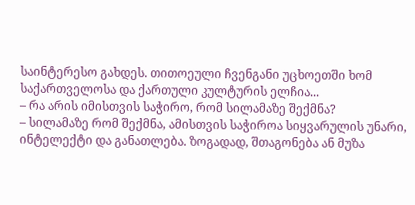საინტერესო გახდეს. თითოეული ჩვენგანი უცხოეთში ხომ საქართველოსა და ქართული კულტურის ელჩია...
– რა არის იმისთვის საჭირო, რომ სილამაზე შექმნა?
– სილამაზე რომ შექმნა, ამისთვის საჭიროა სიყვარულის უნარი, ინტელექტი და განათლება. ზოგადად, შთაგონება ან მუზა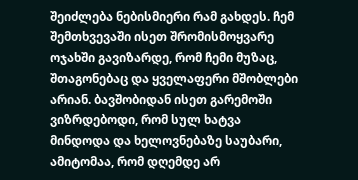შეიძლება ნებისმიერი რამ გახდეს. ჩემ შემთხვევაში ისეთ შრომისმოყვარე ოჯახში გავიზარდე, რომ ჩემი მუზაც, შთაგონებაც და ყველაფერი მშობლები არიან. ბავშობიდან ისეთ გარემოში ვიზრდებოდი, რომ სულ ხატვა მინდოდა და ხელოვნებაზე საუბარი, ამიტომაა, რომ დღემდე არ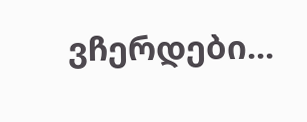ვჩერდები...